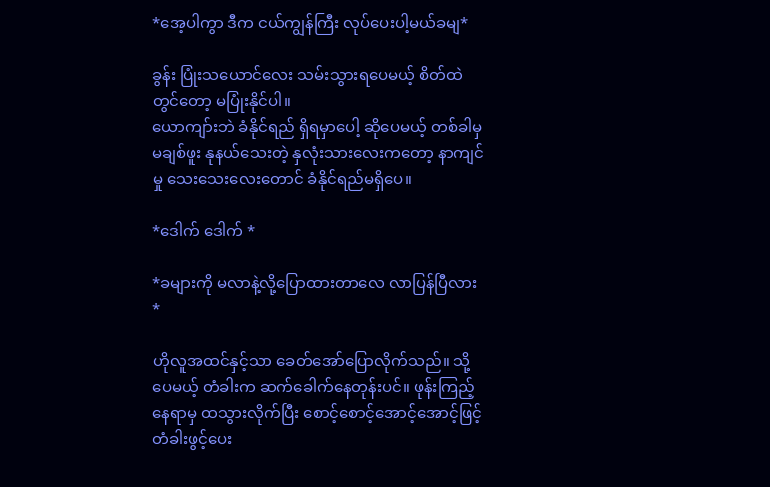*အေ့ပါကွာ ဒီက ငယ်ကျွန်ကြီး လုပ်ပေးပါ့မယ်ခမျ*

ခွန်း ပြုံးသယောင်လေး သမ်းသွားရပေမယ့် စိတ်ထဲတွင်တော့ မပြုံးနိုင်ပါ။
ယောကျာ်းဘဲ ခံနိုင်ရည် ရှိရမှာပေါ့ ဆိုပေမယ့် တစ်ခါမှ မချစ်ဖူး နုနယ်သေးတဲ့ နှလုံးသားလေးကတော့ နာကျင်မှု သေး‌သေးလေးတောင် ခံနိုင်ရည်မရှိပေ။

*ဒေါက် ဒေါက် *

*ခများကို မလာနဲ့လို့ပြောထားတာလေ လာပြန်ပြီလား *

ဟိုလူအထင်နှင့်သာ ခေတ်အော်ပြောလိုက်သည်။ သို့ပေမယ့် တံခါးက ဆက်ခေါက်နေတုန်းပင်။ ဖုန်းကြည့်နေရာမှ ထသွားလိုက်ပြီး စောင့်စောင့်အောင့်အောင့်ဖြင့်တံခါးဖွင့်ပေး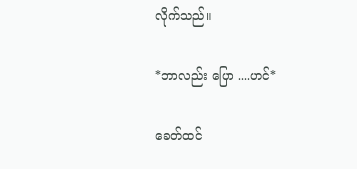လိုက်သည်။

*ဘာလည်း ပြော ....ဟင်*

ခေတ်ထင်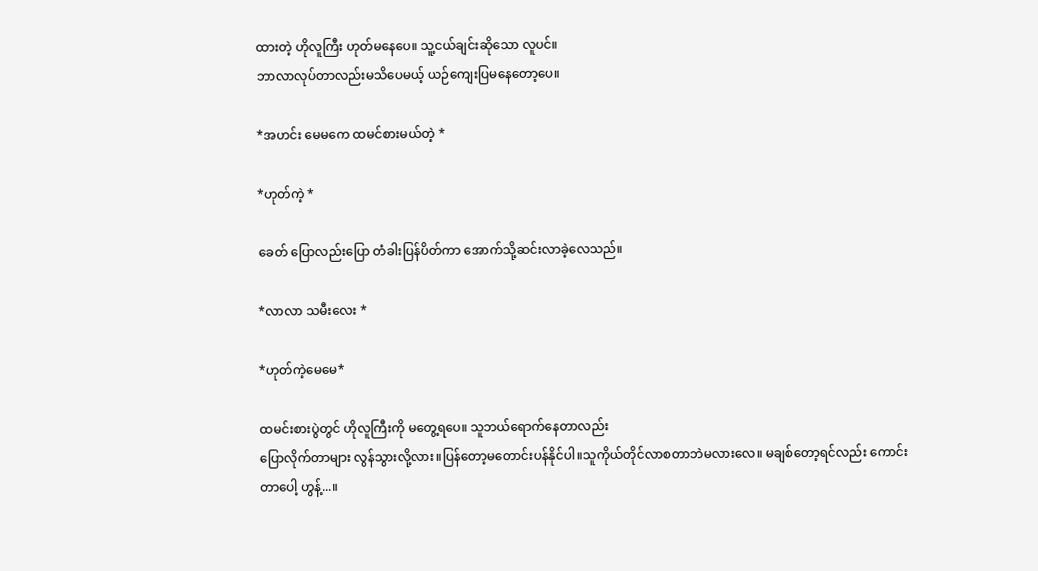ထားတဲ့ ဟိုလူကြီး ဟုတ်မနေပေ။ သူ့ငယ်ချင်းဆိုသော လူပင်။
ဘာလာလုပ်တာလည်းမသိပေမယ့် ယဉ်ကျေးပြမနေတော့ပေ။

*အဟင်း မေမကေ ထမင်စားမယ်တဲ့ *

*ဟုတ်ကဲ့ *

ခေတ် ပြောလည်းပြော တံခါးပြန်ပိတ်ကာ အောက်သို့ဆင်းလာခဲ့လေသည်။

*လာလာ သမီးလေး *

*ဟုတ်ကဲ့မေမေ*

ထမင်းစားပွဲတွင် ဟိုလူကြီးကို မတွေ့ရပေ။ သူဘယ်ရောက်နေတာလည်း
ပြောလိုက်တာများ လွန်သွားလို့လား။ပြန်တော့မတောင်းပန်နိုင်ပါ။သူကိုယ်တိုင်လာစတာဘဲမလားလေ။ မချစ်တော့ရင်လည်း ကောင်းတာပေါ့ ဟွန့်...။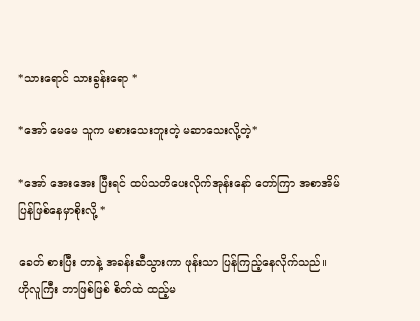*သားရောင် သားခွန်းရော *

*အော် မေမေ သူက မစားသေးဘူးတဲ့ မဆာသေးလို့တဲ့*

*အော် အေးအေး ပြီးရင် ထပ်သတိပေးလိုက်အုန်းနော် တော်ကြာ အစာအိမ်ပြန်ဖြစ်နေမှာစိုးလို့ *

ခေတ် စားပြီး တာနဲ့ အခန်းဆီသွားကာ ဖုန်းသာ ပြန်ကြည့်နေလိုက်သည်။
ဟိုလူကြီး ဘာဖြစ်ဖြစ် စိတ်ထဲ ထည့်မ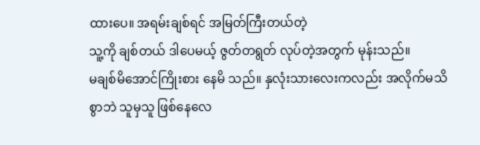ထားပေ။ အရမ်းချစ်ရင် အမြတ်ကြီးတယ်တဲ့
သူ့ကို ချစ်တယ် ဒါပေမယ့် ဇွတ်တရွတ် လုပ်တဲ့အတွက် မုန်းသည်။
မချစ်မိအောင်ကြိုးစား နေမိ သည်။ နှလုံးသားလေးကလည်း အလိုက်မသိစွာဘဲ သူမှသူ ဖြစ်နေလေ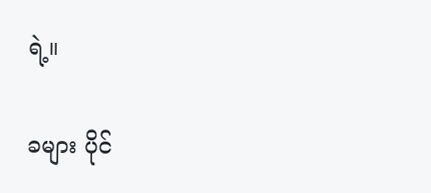ရဲ့။

ခများ ပိုင်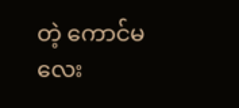တဲ့ ကောင်မလေး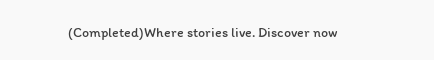(Completed)Where stories live. Discover now